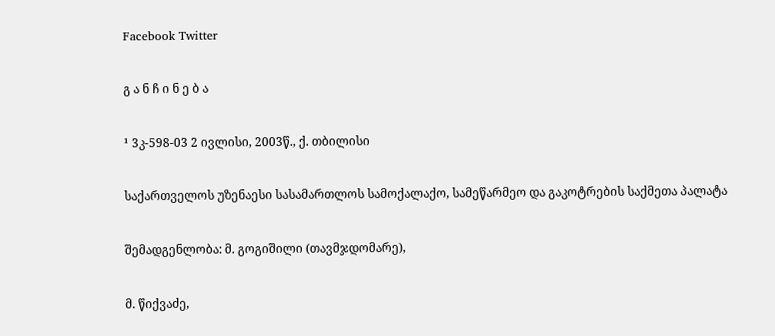Facebook Twitter

გ ა ნ ჩ ი ნ ე ბ ა

¹ 3კ-598-03 2 ივლისი, 2003წ., ქ. თბილისი

საქართველოს უზენაესი სასამართლოს სამოქალაქო, სამეწარმეო და გაკოტრების საქმეთა პალატა

შემადგენლობა: მ. გოგიშილი (თავმჯდომარე),

მ. წიქვაძე,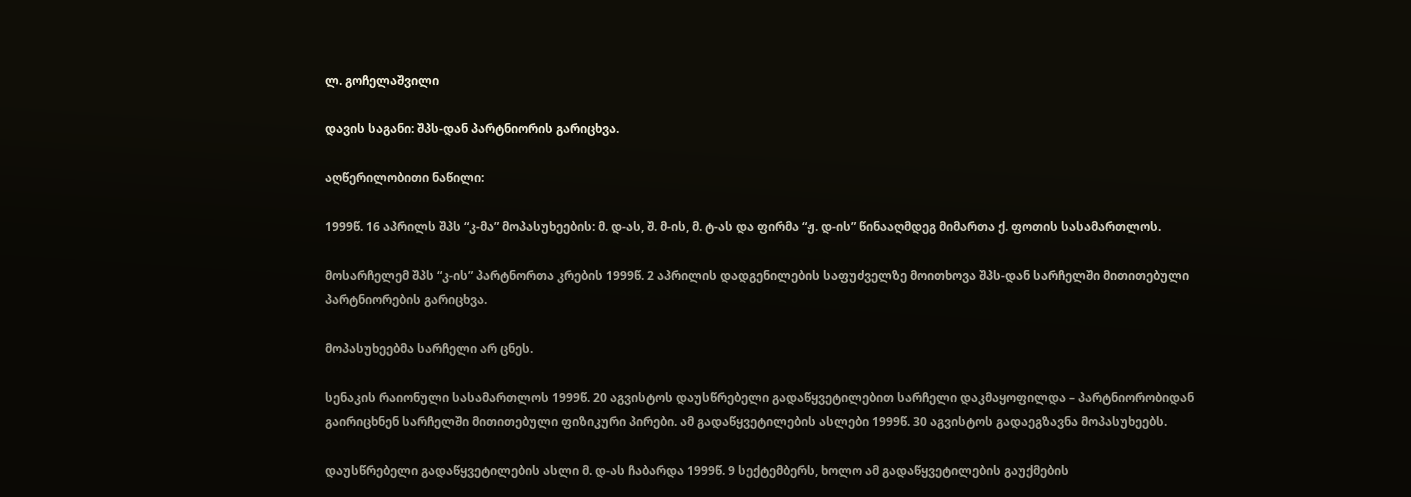ლ. გოჩელაშვილი

დავის საგანი: შპს-დან პარტნიორის გარიცხვა.

აღწერილობითი ნაწილი:

1999წ. 16 აპრილს შპს “კ-მა” მოპასუხეების: მ. დ-ას, შ. მ-ის, მ. ტ-ას და ფირმა “ჟ. დ-ის” წინააღმდეგ მიმართა ქ. ფოთის სასამართლოს.

მოსარჩელემ შპს “კ-ის” პარტნორთა კრების 1999წ. 2 აპრილის დადგენილების საფუძველზე მოითხოვა შპს-დან სარჩელში მითითებული პარტნიორების გარიცხვა.

მოპასუხეებმა სარჩელი არ ცნეს.

სენაკის რაიონული სასამართლოს 1999წ. 20 აგვისტოს დაუსწრებელი გადაწყვეტილებით სარჩელი დაკმაყოფილდა – პარტნიორობიდან გაირიცხნენ სარჩელში მითითებული ფიზიკური პირები. ამ გადაწყვეტილების ასლები 1999წ. 30 აგვისტოს გადაეგზავნა მოპასუხეებს.

დაუსწრებელი გადაწყვეტილების ასლი მ. დ-ას ჩაბარდა 1999წ. 9 სექტემბერს, ხოლო ამ გადაწყვეტილების გაუქმების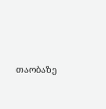თაობაზე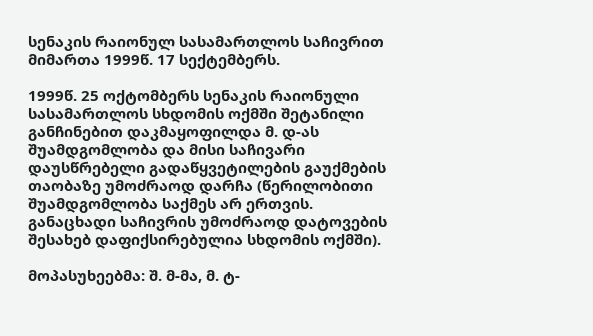სენაკის რაიონულ სასამართლოს საჩივრით მიმართა 1999წ. 17 სექტემბერს.

1999წ. 25 ოქტომბერს სენაკის რაიონული სასამართლოს სხდომის ოქმში შეტანილი განჩინებით დაკმაყოფილდა მ. დ-ას შუამდგომლობა და მისი საჩივარი დაუსწრებელი გადაწყვეტილების გაუქმების თაობაზე უმოძრაოდ დარჩა (წერილობითი შუამდგომლობა საქმეს არ ერთვის. განაცხადი საჩივრის უმოძრაოდ დატოვების შესახებ დაფიქსირებულია სხდომის ოქმში).

მოპასუხეებმა: შ. მ-მა, მ. ტ-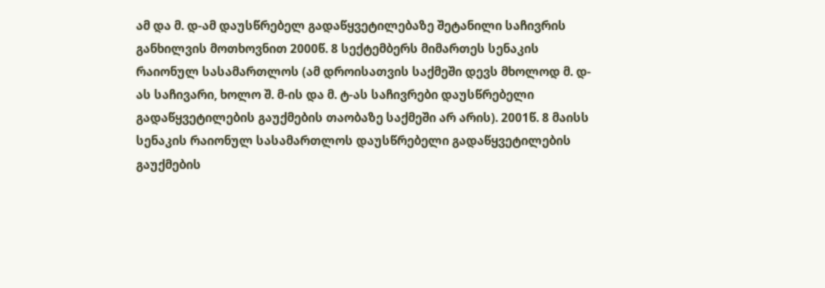ამ და მ. დ-ამ დაუსწრებელ გადაწყვეტილებაზე შეტანილი საჩივრის განხილვის მოთხოვნით 2000წ. 8 სექტემბერს მიმართეს სენაკის რაიონულ სასამართლოს (ამ დროისათვის საქმეში დევს მხოლოდ მ. დ-ას საჩივარი, ხოლო შ. მ-ის და მ. ტ-ას საჩივრები დაუსწრებელი გადაწყვეტილების გაუქმების თაობაზე საქმეში არ არის). 2001წ. 8 მაისს სენაკის რაიონულ სასამართლოს დაუსწრებელი გადაწყვეტილების გაუქმების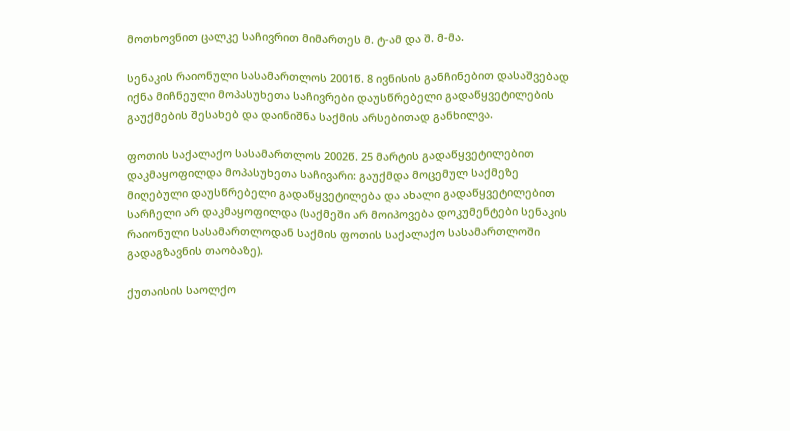მოთხოვნით ცალკე საჩივრით მიმართეს მ. ტ-ამ და შ. მ-მა.

სენაკის რაიონული სასამართლოს 2001წ. 8 ივნისის განჩინებით დასაშვებად იქნა მიჩნეული მოპასუხეთა საჩივრები დაუსწრებელი გადაწყვეტილების გაუქმების შესახებ და დაინიშნა საქმის არსებითად განხილვა.

ფოთის საქალაქო სასამართლოს 2002წ. 25 მარტის გადაწყვეტილებით დაკმაყოფილდა მოპასუხეთა საჩივარი: გაუქმდა მოცემულ საქმეზე მიღებული დაუსწრებელი გადაწყვეტილება და ახალი გადაწყვეტილებით სარჩელი არ დაკმაყოფილდა (საქმეში არ მოიპოვება დოკუმენტები სენაკის რაიონული სასამართლოდან საქმის ფოთის საქალაქო სასამართლოში გადაგზავნის თაობაზე).

ქუთაისის საოლქო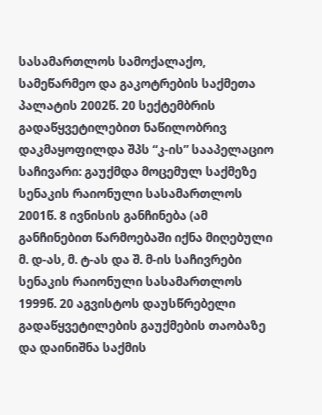სასამართლოს სამოქალაქო, სამეწარმეო და გაკოტრების საქმეთა პალატის 2002წ. 20 სექტემბრის გადაწყვეტილებით ნაწილობრივ დაკმაყოფილდა შპს “კ-ის” სააპელაციო საჩივარი: გაუქმდა მოცემულ საქმეზე სენაკის რაიონული სასამართლოს 2001წ. 8 ივნისის განჩინება (ამ განჩინებით წარმოებაში იქნა მიღებული მ. დ-ას, მ. ტ-ას და შ. მ-ის საჩივრები სენაკის რაიონული სასამართლოს 1999წ. 20 აგვისტოს დაუსწრებელი გადაწყვეტილების გაუქმების თაობაზე და დაინიშნა საქმის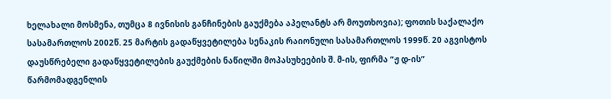ხელახალი მოსმენა, თუმცა 8 ივნისის განჩინების გაუქმება აპელანტს არ მოუთხოვია); ფოთის საქალაქო სასამართლოს 2002წ. 25 მარტის გადაწყვეტილება სენაკის რაიონული სასამართლოს 1999წ. 20 აგვისტოს დაუსწრებელი გადაწყვეტილების გაუქმების ნაწილში მოპასუხეების შ. მ-ის, ფირმა “ჟ დ-ის” წარმომადგენლის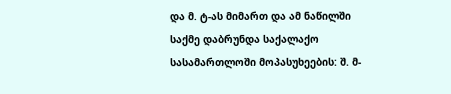და მ. ტ-ას მიმართ და ამ ნაწილში საქმე დაბრუნდა საქალაქო სასამართლოში მოპასუხეების: შ. მ-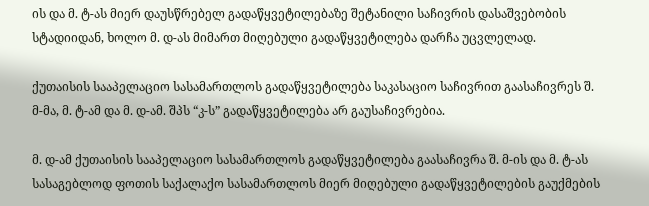ის და მ. ტ-ას მიერ დაუსწრებელ გადაწყვეტილებაზე შეტანილი საჩივრის დასაშვებობის სტადიიდან, ხოლო მ. დ-ას მიმართ მიღებული გადაწყვეტილება დარჩა უცვლელად.

ქუთაისის სააპელაციო სასამართლოს გადაწყვეტილება საკასაციო საჩივრით გაასაჩივრეს შ. მ-მა, მ. ტ-ამ და მ. დ-ამ. შპს “კ-ს” გადაწყვეტილება არ გაუსაჩივრებია.

მ. დ-ამ ქუთაისის სააპელაციო სასამართლოს გადაწყვეტილება გაასაჩივრა შ. მ-ის და მ. ტ-ას სასაგებლოდ ფოთის საქალაქო სასამართლოს მიერ მიღებული გადაწყვეტილების გაუქმების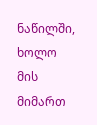ნაწილში, ხოლო მის მიმართ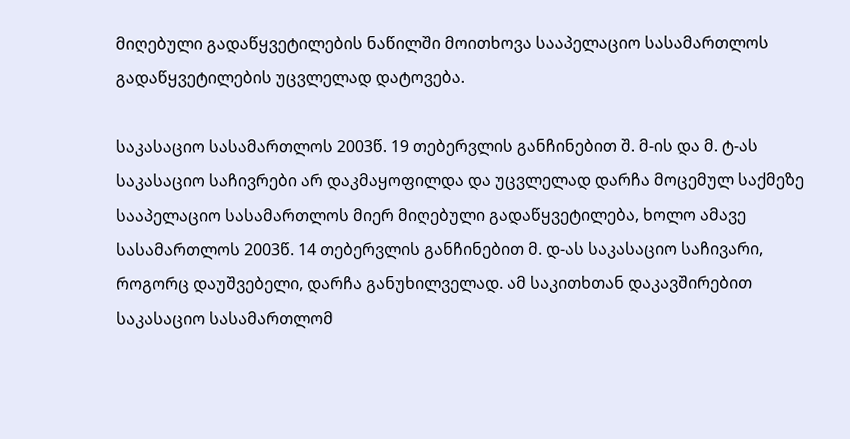მიღებული გადაწყვეტილების ნაწილში მოითხოვა სააპელაციო სასამართლოს გადაწყვეტილების უცვლელად დატოვება.

საკასაციო სასამართლოს 2003წ. 19 თებერვლის განჩინებით შ. მ-ის და მ. ტ-ას საკასაციო საჩივრები არ დაკმაყოფილდა და უცვლელად დარჩა მოცემულ საქმეზე სააპელაციო სასამართლოს მიერ მიღებული გადაწყვეტილება, ხოლო ამავე სასამართლოს 2003წ. 14 თებერვლის განჩინებით მ. დ-ას საკასაციო საჩივარი, როგორც დაუშვებელი, დარჩა განუხილველად. ამ საკითხთან დაკავშირებით საკასაციო სასამართლომ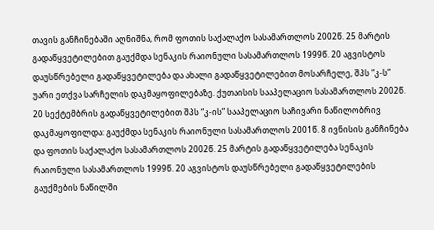თავის განჩინებაში აღნიშნა, რომ ფოთის საქალაქო სასამართლოს 2002წ. 25 მარტის გადაწყვეტილებით გაუქმდა სენაკის რაიონული სასამართლოს 1999წ. 20 აგვისტოს დაუსწრებელი გადაწყვეტილება და ახალი გადაწყვეტილებით მოსარჩელე, შპს “კ-ს” უარი ეთქვა სარჩელის დაკმაყოფილებაზე. ქუთაისის სააპელაციო სასამართლოს 2002წ. 20 სექტემბრის გადაწყვეტილებით შპს “კ-ის” სააპელაციო საჩივარი ნაწილობრივ დაკმაყოფილდა: გაუქმდა სენაკის რაიონული სასამართლოს 2001წ. 8 ივნისის განჩინება და ფოთის საქალაქო სასამართლოს 2002წ. 25 მარტის გადაწყვეტილება სენაკის რაიონული სასამართლოს 1999წ. 20 აგვისტოს დაუსწრებელი გადაწყვეტილების გაუქმების ნაწილში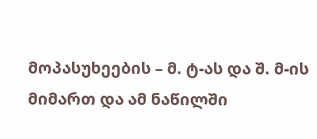მოპასუხეების – მ. ტ-ას და შ. მ-ის მიმართ და ამ ნაწილში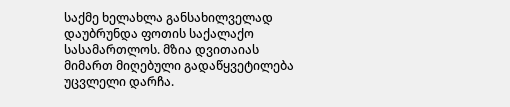საქმე ხელახლა განსახილველად დაუბრუნდა ფოთის საქალაქო სასამართლოს. მზია დვითაიას მიმართ მიღებული გადაწყვეტილება უცვლელი დარჩა.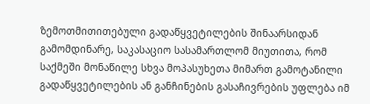ზემოთმითითებული გადაწყვეტილების შინაარსიდან გამომდინარე, საკასაციო სასამართლომ მიუთითა, რომ საქმეში მონაწილე სხვა მოპასუხეთა მიმართ გამოტანილი გადაწყვეტილების ან განჩინების გასაჩივრების უფლება იმ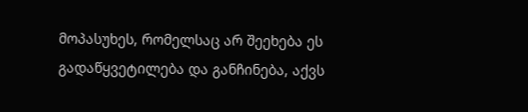მოპასუხეს, რომელსაც არ შეეხება ეს გადაწყვეტილება და განჩინება, აქვს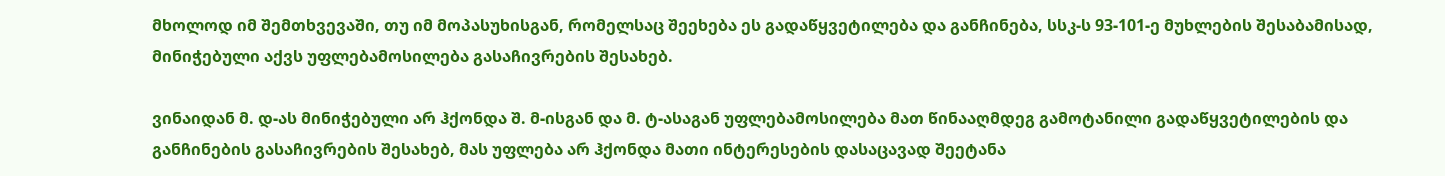მხოლოდ იმ შემთხვევაში, თუ იმ მოპასუხისგან, რომელსაც შეეხება ეს გადაწყვეტილება და განჩინება, სსკ-ს 93-101-ე მუხლების შესაბამისად, მინიჭებული აქვს უფლებამოსილება გასაჩივრების შესახებ.

ვინაიდან მ. დ-ას მინიჭებული არ ჰქონდა შ. მ-ისგან და მ. ტ-ასაგან უფლებამოსილება მათ წინააღმდეგ გამოტანილი გადაწყვეტილების და განჩინების გასაჩივრების შესახებ, მას უფლება არ ჰქონდა მათი ინტერესების დასაცავად შეეტანა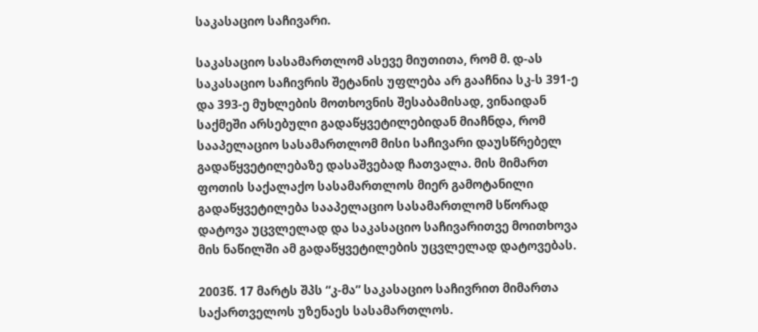საკასაციო საჩივარი.

საკასაციო სასამართლომ ასევე მიუთითა, რომ მ. დ-ას საკასაციო საჩივრის შეტანის უფლება არ გააჩნია სკ-ს 391-ე და 393-ე მუხლების მოთხოვნის შესაბამისად, ვინაიდან საქმეში არსებული გადაწყვეტილებიდან მიაჩნდა, რომ სააპელაციო სასამართლომ მისი საჩივარი დაუსწრებელ გადაწყვეტილებაზე დასაშვებად ჩათვალა. მის მიმართ ფოთის საქალაქო სასამართლოს მიერ გამოტანილი გადაწყვეტილება სააპელაციო სასამართლომ სწორად დატოვა უცვლელად და საკასაციო საჩივარითვე მოითხოვა მის ნაწილში ამ გადაწყვეტილების უცვლელად დატოვებას.

2003წ. 17 მარტს შპს “კ-მა” საკასაციო საჩივრით მიმართა საქართველოს უზენაეს სასამართლოს.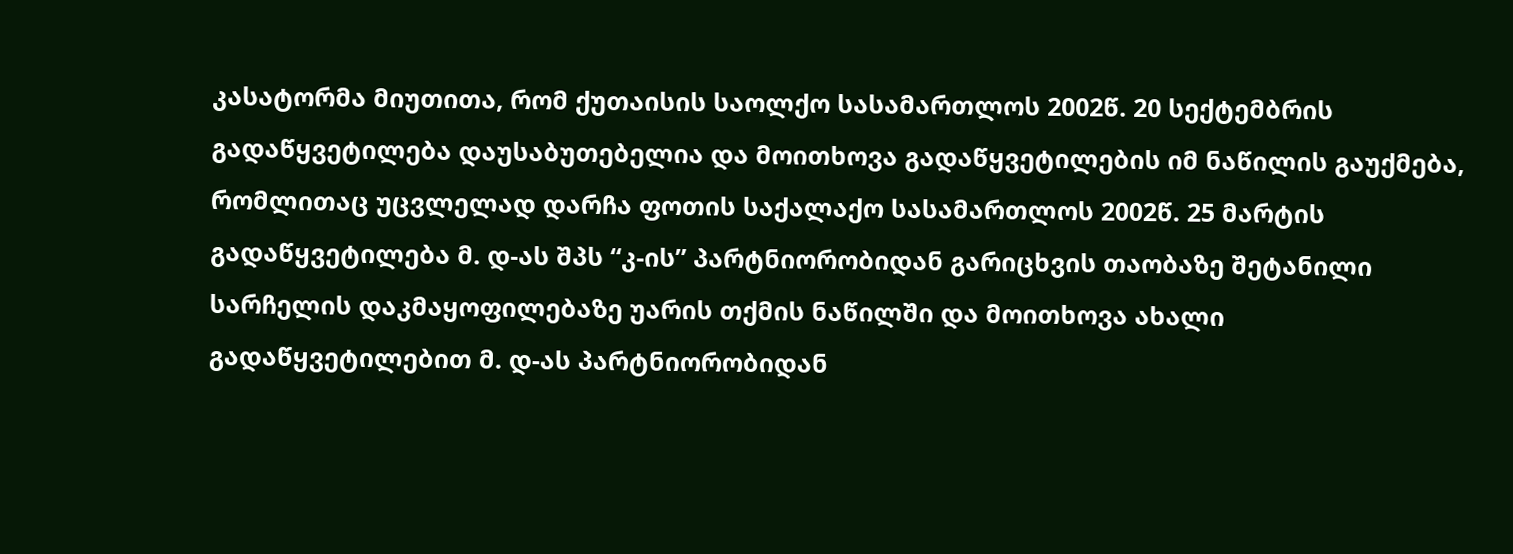კასატორმა მიუთითა, რომ ქუთაისის საოლქო სასამართლოს 2002წ. 20 სექტემბრის გადაწყვეტილება დაუსაბუთებელია და მოითხოვა გადაწყვეტილების იმ ნაწილის გაუქმება, რომლითაც უცვლელად დარჩა ფოთის საქალაქო სასამართლოს 2002წ. 25 მარტის გადაწყვეტილება მ. დ-ას შპს “კ-ის” პარტნიორობიდან გარიცხვის თაობაზე შეტანილი სარჩელის დაკმაყოფილებაზე უარის თქმის ნაწილში და მოითხოვა ახალი გადაწყვეტილებით მ. დ-ას პარტნიორობიდან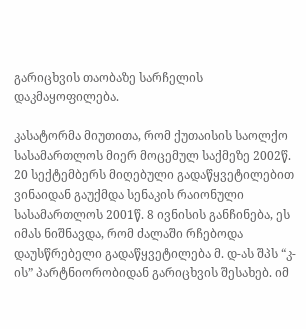გარიცხვის თაობაზე სარჩელის დაკმაყოფილება.

კასატორმა მიუთითა, რომ ქუთაისის საოლქო სასამართლოს მიერ მოცემულ საქმეზე 2002წ. 20 სექტემბერს მიღებული გადაწყვეტილებით ვინაიდან გაუქმდა სენაკის რაიონული სასამართლოს 2001წ. 8 ივნისის განჩინება, ეს იმას ნიშნავდა, რომ ძალაში რჩებოდა დაუსწრებელი გადაწყვეტილება მ. დ-ას შპს “კ-ის” პარტნიორობიდან გარიცხვის შესახებ. იმ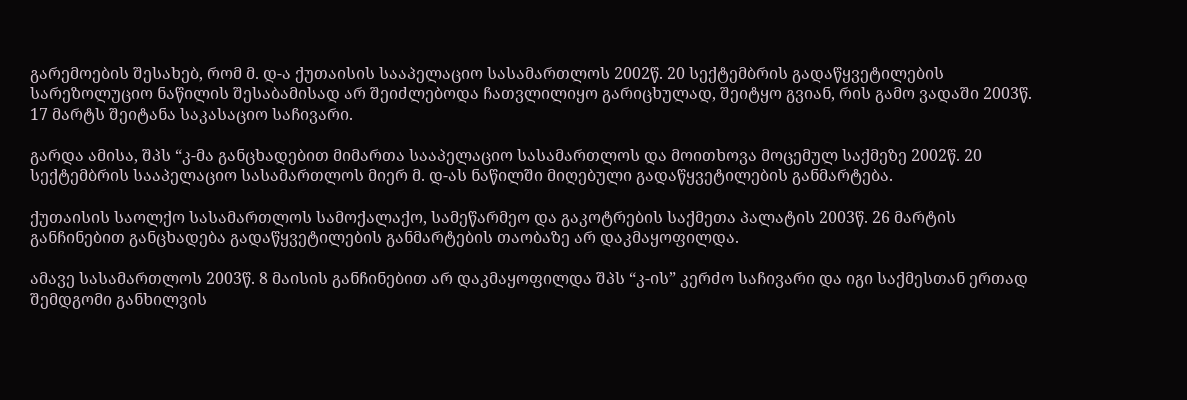გარემოების შესახებ, რომ მ. დ-ა ქუთაისის სააპელაციო სასამართლოს 2002წ. 20 სექტემბრის გადაწყვეტილების სარეზოლუციო ნაწილის შესაბამისად არ შეიძლებოდა ჩათვლილიყო გარიცხულად, შეიტყო გვიან, რის გამო ვადაში 2003წ. 17 მარტს შეიტანა საკასაციო საჩივარი.

გარდა ამისა, შპს “კ-მა განცხადებით მიმართა სააპელაციო სასამართლოს და მოითხოვა მოცემულ საქმეზე 2002წ. 20 სექტემბრის სააპელაციო სასამართლოს მიერ მ. დ-ას ნაწილში მიღებული გადაწყვეტილების განმარტება.

ქუთაისის საოლქო სასამართლოს სამოქალაქო, სამეწარმეო და გაკოტრების საქმეთა პალატის 2003წ. 26 მარტის განჩინებით განცხადება გადაწყვეტილების განმარტების თაობაზე არ დაკმაყოფილდა.

ამავე სასამართლოს 2003წ. 8 მაისის განჩინებით არ დაკმაყოფილდა შპს “კ-ის” კერძო საჩივარი და იგი საქმესთან ერთად შემდგომი განხილვის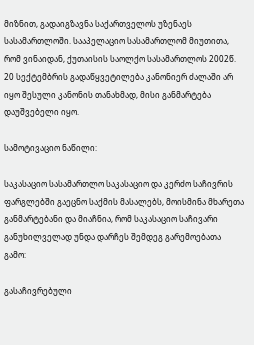მიზნით, გადაიგზავნა საქართველოს უზენაეს სასამართლოში. სააპელაციო სასამართლომ მიუთითა, რომ ვინაიდან, ქუთაისის საოლქო სასამართლოს 2002წ. 20 სექტემბრის გადაწყვეტილება კანონიერ ძალაში არ იყო შესული კანონის თანახმად, მისი განმარტება დაუშვებელი იყო.

სამოტივაციო ნაწილი:

საკასაციო სასამართლო საკასაციო და კერძო საჩივრის ფარგლებში გაეცნო საქმის მასალებს, მოისმინა მხარეთა განმარტებანი და მიაჩნია, რომ საკასაციო საჩივარი განუხილველად უნდა დარჩეს შემდეგ გარემოებათა გამო:

გასაჩივრებული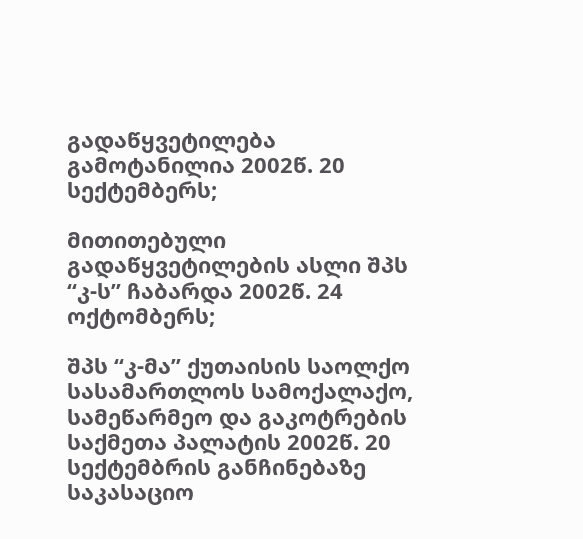გადაწყვეტილება გამოტანილია 2002წ. 20 სექტემბერს;

მითითებული გადაწყვეტილების ასლი შპს “კ-ს” ჩაბარდა 2002წ. 24 ოქტომბერს;

შპს “კ-მა” ქუთაისის საოლქო სასამართლოს სამოქალაქო, სამეწარმეო და გაკოტრების საქმეთა პალატის 2002წ. 20 სექტემბრის განჩინებაზე საკასაციო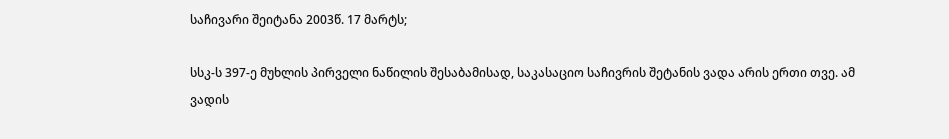საჩივარი შეიტანა 2003წ. 17 მარტს;

სსკ-ს 397-ე მუხლის პირველი ნაწილის შესაბამისად, საკასაციო საჩივრის შეტანის ვადა არის ერთი თვე. ამ ვადის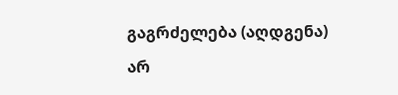გაგრძელება (აღდგენა) არ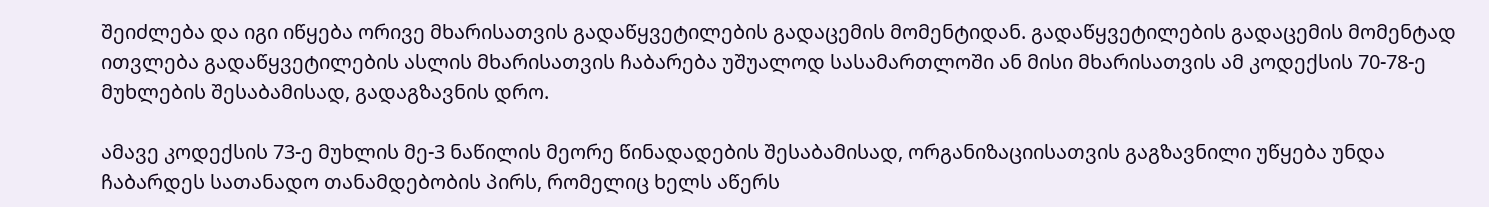შეიძლება და იგი იწყება ორივე მხარისათვის გადაწყვეტილების გადაცემის მომენტიდან. გადაწყვეტილების გადაცემის მომენტად ითვლება გადაწყვეტილების ასლის მხარისათვის ჩაბარება უშუალოდ სასამართლოში ან მისი მხარისათვის ამ კოდექსის 70-78-ე მუხლების შესაბამისად, გადაგზავნის დრო.

ამავე კოდექსის 73-ე მუხლის მე-3 ნაწილის მეორე წინადადების შესაბამისად, ორგანიზაციისათვის გაგზავნილი უწყება უნდა ჩაბარდეს სათანადო თანამდებობის პირს, რომელიც ხელს აწერს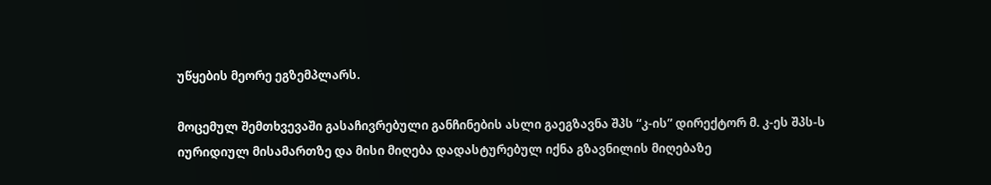უწყების მეორე ეგზემპლარს.

მოცემულ შემთხვევაში გასაჩივრებული განჩინების ასლი გაეგზავნა შპს “კ-ის” დირექტორ მ. კ-ეს შპს-ს იურიდიულ მისამართზე და მისი მიღება დადასტურებულ იქნა გზავნილის მიღებაზე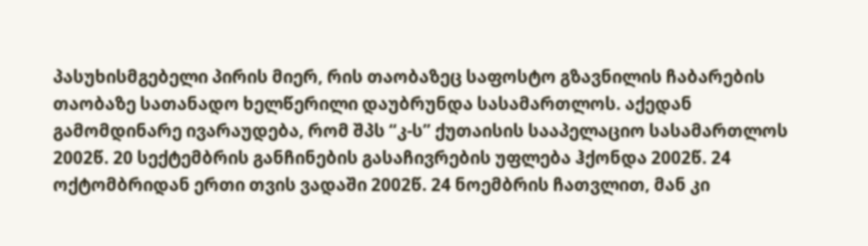პასუხისმგებელი პირის მიერ, რის თაობაზეც საფოსტო გზავნილის ჩაბარების თაობაზე სათანადო ხელწერილი დაუბრუნდა სასამართლოს. აქედან გამომდინარე ივარაუდება, რომ შპს “კ-ს” ქუთაისის სააპელაციო სასამართლოს 2002წ. 20 სექტემბრის განჩინების გასაჩივრების უფლება ჰქონდა 2002წ. 24 ოქტომბრიდან ერთი თვის ვადაში 2002წ. 24 ნოემბრის ჩათვლით, მან კი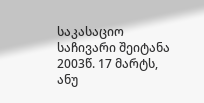საკასაციო საჩივარი შეიტანა 2003წ. 17 მარტს, ანუ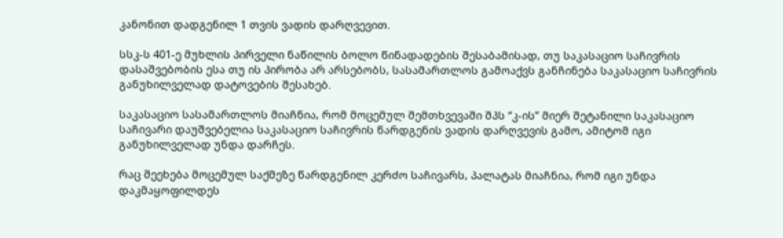კანონით დადგენილ 1 თვის ვადის დარღვევით.

სსკ-ს 401-ე მუხლის პირველი ნაწილის ბოლო წინადადების შესაბამისად, თუ საკასაციო საჩივრის დასაშვებობის ესა თუ ის პირობა არ არსებობს, სასამართლოს გამოაქვს განჩინება საკასაციო საჩივრის განუხილველად დატოვების შესახებ.

საკასაციო სასამართლოს მიაჩნია, რომ მოცემულ შემთხვევაში შპს “კ-ის” მიერ შეტანილი საკასაციო საჩივარი დაუშვებელია საკასაციო საჩივრის წარდგენის ვადის დარღვევის გამო, ამიტომ იგი განუხილველად უნდა დარჩეს.

რაც შეეხება მოცემულ საქმეზე წარდგენილ კერძო საჩივარს, პალატას მიაჩნია, რომ იგი უნდა დაკმაყოფილდეს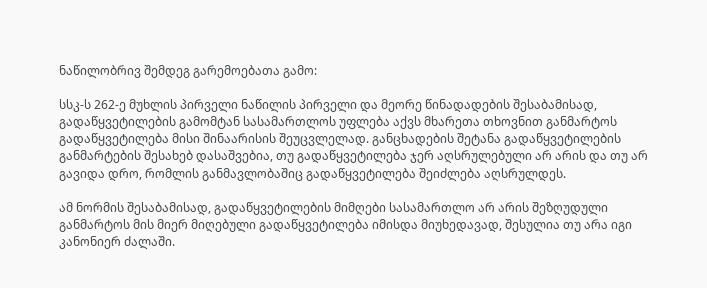ნაწილობრივ შემდეგ გარემოებათა გამო:

სსკ-ს 262-ე მუხლის პირველი ნაწილის პირველი და მეორე წინადადების შესაბამისად, გადაწყვეტილების გამომტან სასამართლოს უფლება აქვს მხარეთა თხოვნით განმარტოს გადაწყვეტილება მისი შინაარისის შეუცვლელად. განცხადების შეტანა გადაწყვეტილების განმარტების შესახებ დასაშვებია, თუ გადაწყვეტილება ჯერ აღსრულებული არ არის და თუ არ გავიდა დრო, რომლის განმავლობაშიც გადაწყვეტილება შეიძლება აღსრულდეს.

ამ ნორმის შესაბამისად, გადაწყვეტილების მიმღები სასამართლო არ არის შეზღუდული განმარტოს მის მიერ მიღებული გადაწყვეტილება იმისდა მიუხედავად, შესულია თუ არა იგი კანონიერ ძალაში.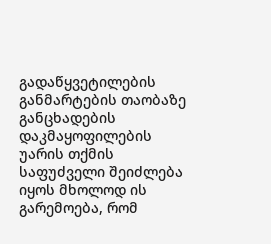გადაწყვეტილების განმარტების თაობაზე განცხადების დაკმაყოფილების უარის თქმის საფუძველი შეიძლება იყოს მხოლოდ ის გარემოება, რომ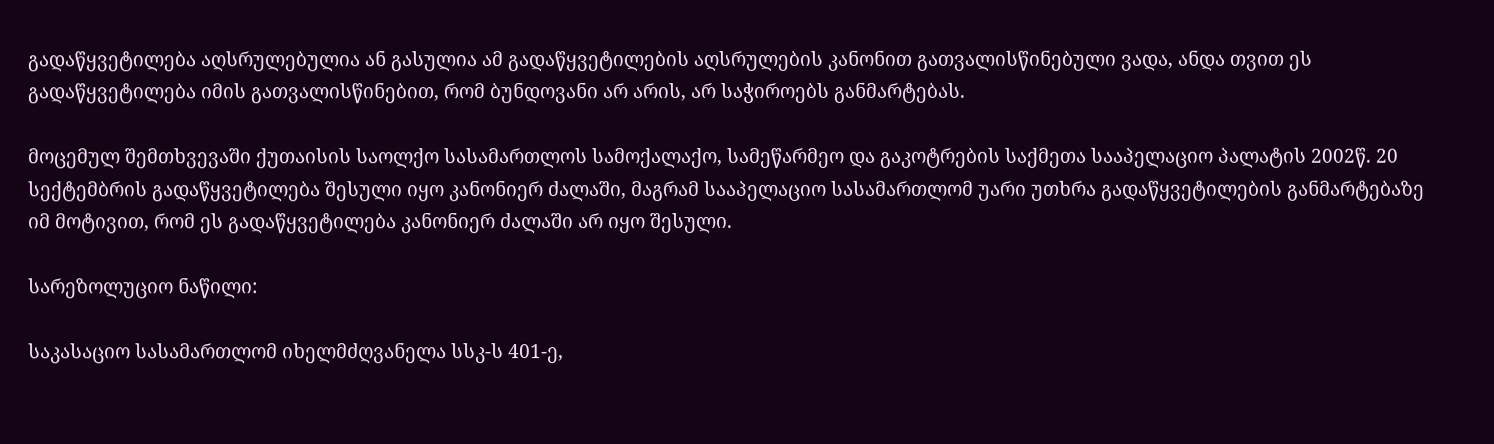გადაწყვეტილება აღსრულებულია ან გასულია ამ გადაწყვეტილების აღსრულების კანონით გათვალისწინებული ვადა, ანდა თვით ეს გადაწყვეტილება იმის გათვალისწინებით, რომ ბუნდოვანი არ არის, არ საჭიროებს განმარტებას.

მოცემულ შემთხვევაში ქუთაისის საოლქო სასამართლოს სამოქალაქო, სამეწარმეო და გაკოტრების საქმეთა სააპელაციო პალატის 2002წ. 20 სექტემბრის გადაწყვეტილება შესული იყო კანონიერ ძალაში, მაგრამ სააპელაციო სასამართლომ უარი უთხრა გადაწყვეტილების განმარტებაზე იმ მოტივით, რომ ეს გადაწყვეტილება კანონიერ ძალაში არ იყო შესული.

სარეზოლუციო ნაწილი:

საკასაციო სასამართლომ იხელმძღვანელა სსკ-ს 401-ე,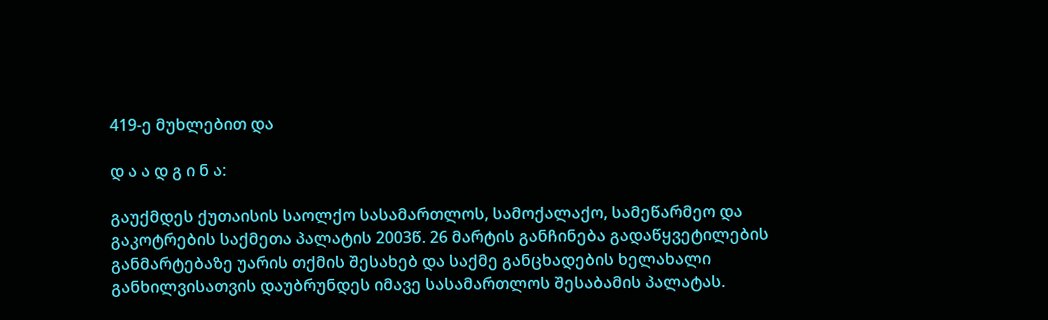419-ე მუხლებით და

დ ა ა დ გ ი ნ ა:

გაუქმდეს ქუთაისის საოლქო სასამართლოს, სამოქალაქო, სამეწარმეო და გაკოტრების საქმეთა პალატის 2003წ. 26 მარტის განჩინება გადაწყვეტილების განმარტებაზე უარის თქმის შესახებ და საქმე განცხადების ხელახალი განხილვისათვის დაუბრუნდეს იმავე სასამართლოს შესაბამის პალატას.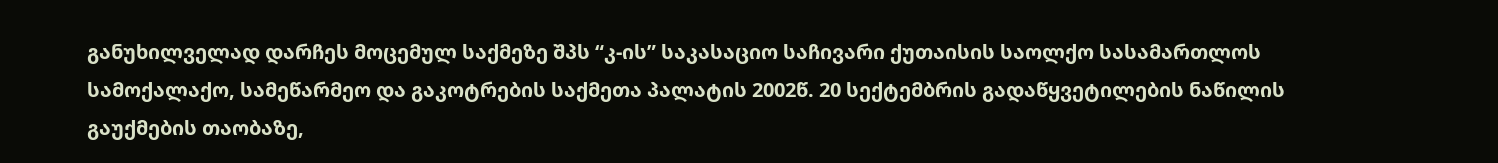განუხილველად დარჩეს მოცემულ საქმეზე შპს “კ-ის” საკასაციო საჩივარი ქუთაისის საოლქო სასამართლოს სამოქალაქო, სამეწარმეო და გაკოტრების საქმეთა პალატის 2002წ. 20 სექტემბრის გადაწყვეტილების ნაწილის გაუქმების თაობაზე,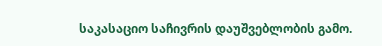საკასაციო საჩივრის დაუშვებლობის გამო.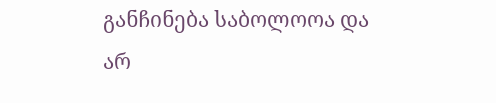განჩინება საბოლოოა და არ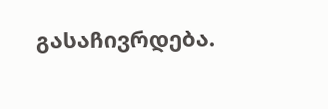გასაჩივრდება.